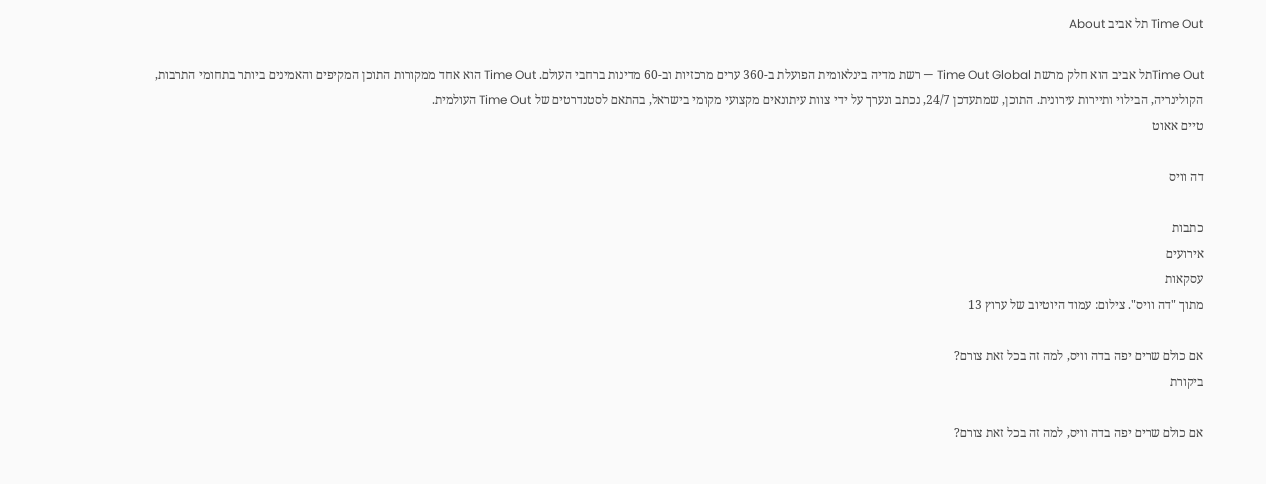Time Out תל אביב About

Time Outתל אביב הוא חלק מרשת Time Out Global — רשת מדיה בינלאומית הפועלת ב-360 ערים מרכזיות וב-60 מדינות ברחבי העולם. Time Out הוא אחד ממקורות התוכן המקיפים והאמינים ביותר בתחומי התרבות, הקולינריה, הבילוי ותיירות עירונית. התוכן, שמתעדכן 24/7, נכתב ונערך על ידי צוות עיתונאים מקצועי מקומי בישראל, בהתאם לסטנדרטים של Time Out העולמית.
טיים אאוט

דה וויס

כתבות
אירועים
עסקאות
מתוך "דה וויס". צילום: עמוד היוטיוב של ערוץ 13

אם כולם שרים יפה בדה וויס, למה זה בכל זאת צורם?
ביקורת

אם כולם שרים יפה בדה וויס, למה זה בכל זאת צורם?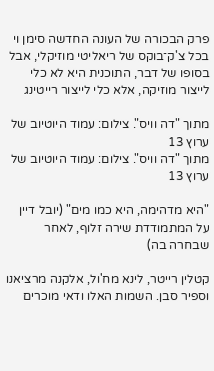פרק הבכורה של העונה החדשה סימן וי בכל צ'ק־בוקס של ריאליטי מוזיקלי, אבל בסופו של דבר, התוכנית היא לא כלי לייצור מוזיקה, אלא כלי לייצור רייטינג

מתוך "דה וויס". צילום: עמוד היוטיוב של ערוץ 13
מתוך "דה וויס". צילום: עמוד היוטיוב של ערוץ 13

"היא מדהימה, היא כמו מים" (יובל דיין על המתמודדת שירה זלוף, לאחר שבחרה בה)

קטלין רייטר, לינא מח'ול, אלקנה מרציאנו וספיר סבן. השמות האלו ודאי מוכרים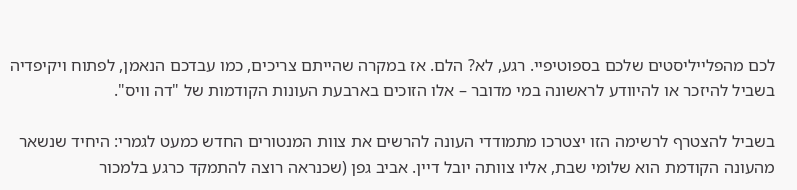לכם מהפלייליסטים שלכם בספוטיפיי. רגע, לא? הלם. אז במקרה שהייתם צריכים, כמו עבדכם הנאמן, לפתוח ויקיפדיה בשביל להיזכר או להיוודע לראשונה במי מדובר – אלו הזוכים בארבעת העונות הקודמות של "דה וויס".

בשביל להצטרף לרשימה הזו יצטרכו מתמודדי העונה להרשים את צוות המנטורים החדש כמעט לגמרי: היחיד שנשאר מהעונה הקודמת הוא שלומי שבת, אליו צוותה יובל דיין. אביב גפן (שכנראה רוצה להתמקד כרגע בלמכור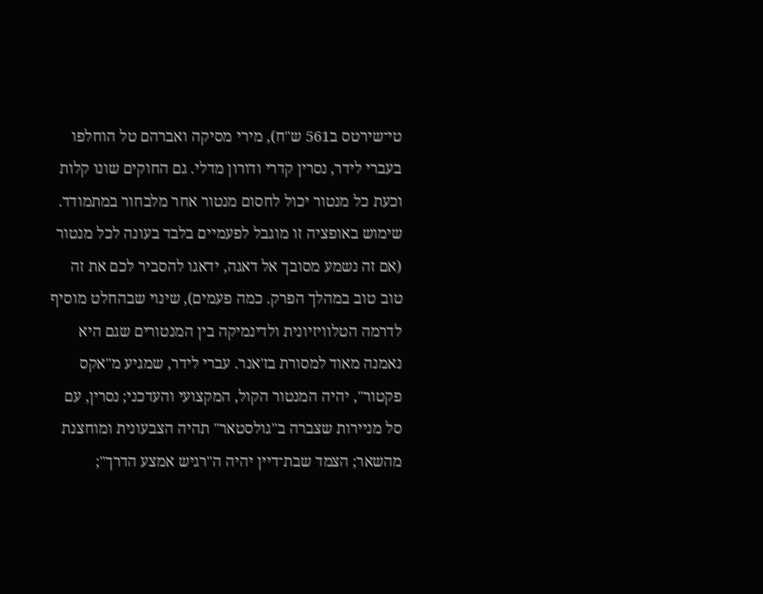טי־שירטס ב561 ש"ח), מירי מסיקה ואברהם טל הוחלפו בעברי לידר, נסרין קדרי ודורון מדלי. גם החוקים שונו קלות וכעת כל מנטור יכול לחסום מנטור אחר מלבחור במתמודד. שימוש באופציה זו מוגבל לפעמיים בלבד בעונה לכל מנטור (אם זה נשמע מסובך אל דאגה, ידאגו להסביר לכם את זה טוב טוב במהלך הפרק. כמה פעמים), שינוי שבהחלט מוסיף לדרמה הטלוויזיונית ולדינמיקה בין המנטורים שגם היא נאמנה מאוד למסורת בז'אנר. עברי לידר, שמגיע מ"אקס פקטור", יהיה המנטור הקול, המקצועי והעדכני; נסרין, עם סל מניירות שצברה ב"גולסטאר" תהיה הצבעונית ומוחצנת מהשאר; הצמד שבת־דיין יהיה ה"רגיש אמצע הדרך";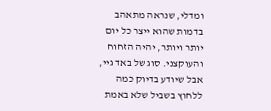ומדלי, שנראה מתאהב בדמות שהוא ייצר כל יום יותר ויותר, יהיה הזחוח והעוקצני. סוג של באד גיי, אבל שיודע בדיוק כמה ללחוץ בשביל שלא באמת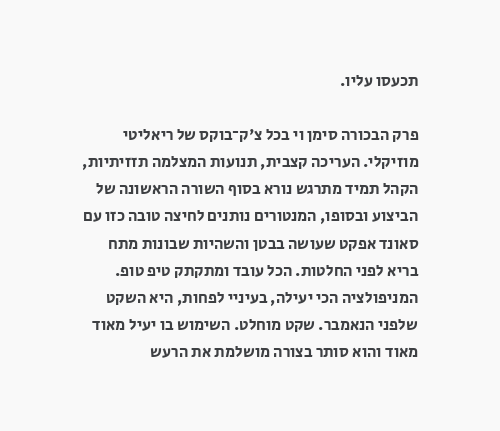תכעסו עליו.

פרק הבכורה סימן וי בכל צ'ק־בוקס של ריאליטי מוזיקלי. העריכה קצבית, תנועות המצלמה תזזיתיות, הקהל תמיד מתרגש נורא בסוף השורה הראשונה של הביצוע ובסופו, המנטורים נותנים לחיצה טובה כזו עם סאונד אפקט שעושה בבטן והשהיות שבונות מתח בריא לפני החלטות. הכל עובד ומתקתק טיפ טופ. המניפולציה הכי יעילה, בעיניי לפחות, היא השקט שלפני הנאמבר. שקט מוחלט. השימוש בו יעיל מאוד מאוד והוא סותר בצורה מושלמת את הרעש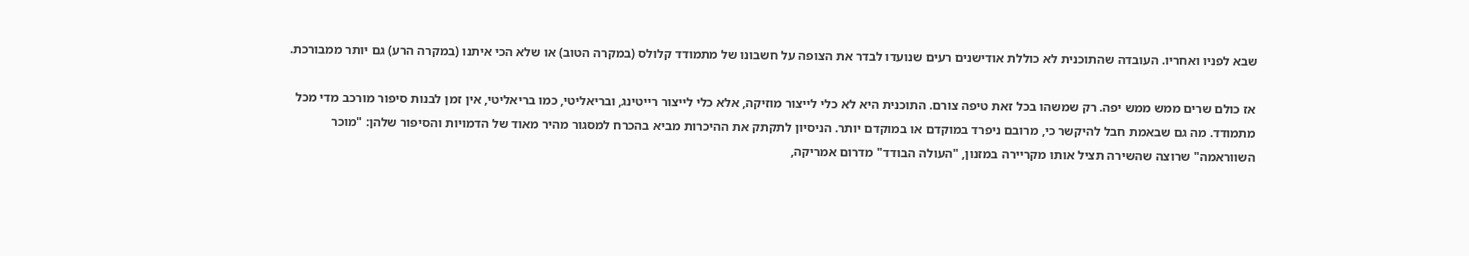שבא לפניו ואחריו. העובדה שהתוכנית לא כוללת אודישנים רעים שנועדו לבדר את הצופה על חשבונו של מתמודד קלולס (במקרה הטוב) או שלא הכי איתנו (במקרה הרע) גם יותר ממבורכת.

אז כולם שרים ממש ממש יפה. רק שמשהו בכל זאת טיפה צורם. התוכנית היא לא כלי לייצור מוזיקה, אלא כלי לייצור רייטינג, ובריאליטי, כמו בריאליטי, אין זמן לבנות סיפור מורכב מדי מכל מתמודד. מה גם שבאמת חבל להיקשר כי, מרובם ניפרד במוקדם או במוקדם יותר. הניסיון לתקתק את ההיכרות מביא בהכרח למסגור מהיר מאוד של הדמויות והסיפור שלהן: "מוכר השווראמה" שרוצה שהשירה תציל אותו מקריירה במזנון, "העולה הבודד" מדרום אמריקה,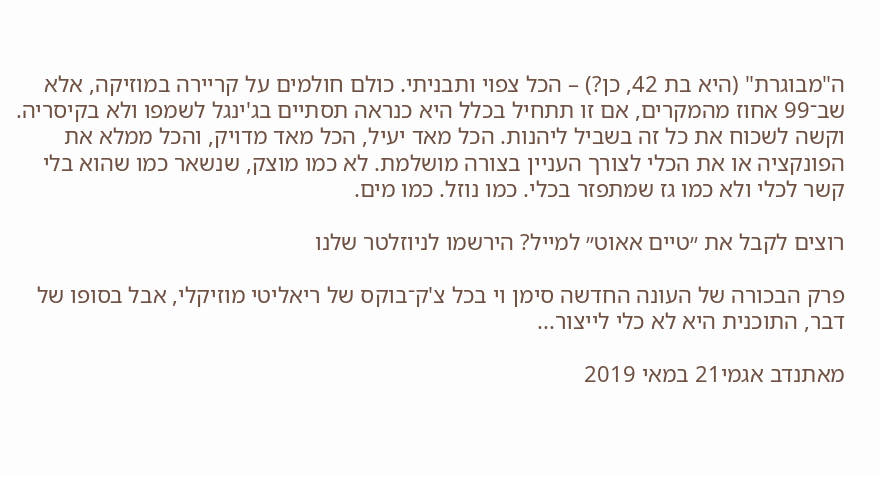ה"מבוגרת" (היא בת 42, כן?) – הכל צפוי ותבניתי. כולם חולמים על קריירה במוזיקה, אלא שב־99 אחוז מהמקרים, אם זו תתחיל בכלל היא כנראה תסתיים בג'ינגל לשמפו ולא בקיסריה. וקשה לשכוח את כל זה בשביל ליהנות. הכל מאד יעיל, הכל מאד מדויק, והכל ממלא את הפונקציה או את הכלי לצורך העניין בצורה מושלמת. לא כמו מוצק, שנשאר כמו שהוא בלי קשר לכלי ולא כמו גז שמתפזר בכלי. כמו נוזל. כמו מים.

רוצים לקבל את ״טיים אאוט״ למייל? הירשמו לניוזלטר שלנו

פרק הבכורה של העונה החדשה סימן וי בכל צ'ק־בוקס של ריאליטי מוזיקלי, אבל בסופו של דבר, התוכנית היא לא כלי לייצור...

מאתנדב אגמי21 במאי 2019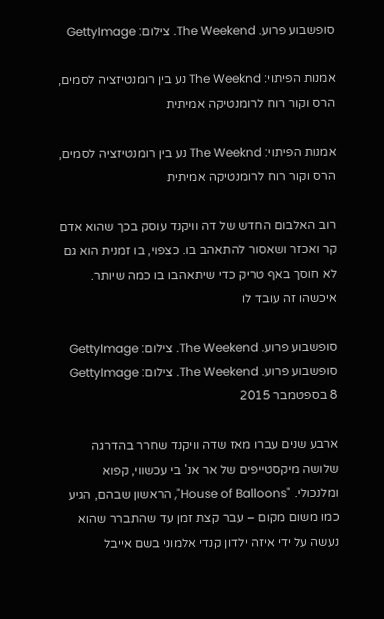סופשבוע פרוע. The Weekend. צילום: GettyImage

אמנות הפיתוי: The Weeknd נע בין רומנטיזציה לסמים, הרס וקור רוח לרומנטיקה אמיתית

אמנות הפיתוי: The Weeknd נע בין רומנטיזציה לסמים, הרס וקור רוח לרומנטיקה אמיתית

רוב האלבום החדש של דה וויקנד עוסק בכך שהוא אדם קר ואכזר ושאסור להתאהב בו. כצפוי, בו זמנית הוא גם לא חוסך באף טריק כדי שיתאהבו בו כמה שיותר. איכשהו זה עובד לו

סופשבוע פרוע. The Weekend. צילום: GettyImage
סופשבוע פרוע. The Weekend. צילום: GettyImage
8 בספטמבר 2015

ארבע שנים עברו מאז שדה וויקנד שחרר בהדרגה שלושה מיקסטייפים של אר אנ' בי עכשווי, קפוא ומלנכולי. "House of Balloons", הראשון שבהם, הגיע כמו משום מקום – עבר קצת זמן עד שהתברר שהוא נעשה על ידי איזה ילדון קנדי אלמוני בשם אייבל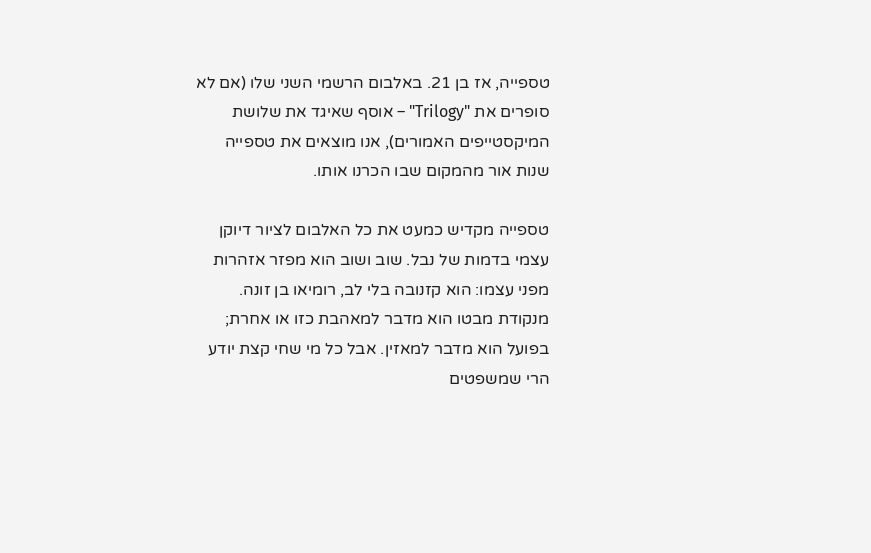טספייה, אז בן 21. באלבום הרשמי השני שלו (אם לא סופרים את "Trilogy" – אוסף שאיגד את שלושת המיקסטייפים האמורים), אנו מוצאים את טספייה שנות אור מהמקום שבו הכרנו אותו.

טספייה מקדיש כמעט את כל האלבום לציור דיוקן עצמי בדמות של נבל. שוב ושוב הוא מפזר אזהרות מפני עצמו: הוא קזנובה בלי לב, רומיאו בן זונה. מנקודת מבטו הוא מדבר למאהבת כזו או אחרת; בפועל הוא מדבר למאזין. אבל כל מי שחי קצת יודע הרי שמשפטים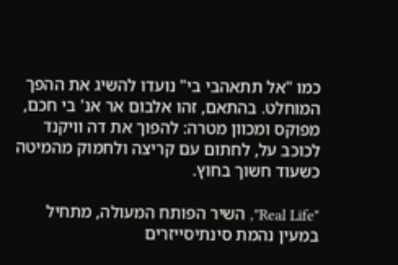כמו "אל תתאהבי בי" נועדו להשיג את ההפך המוחלט. בהתאם, זהו אלבום אר אנ' בי חכם, מפוקס ומכוון מטרה: להפוך את דה וויקנד לכוכב על, לחתום עם קריצה ולחמוק מהמיטה כשעוד חשוך בחוץ.

"Real Life", השיר הפותח המעולה, מתחיל במעין נהמת סינתיסייזרים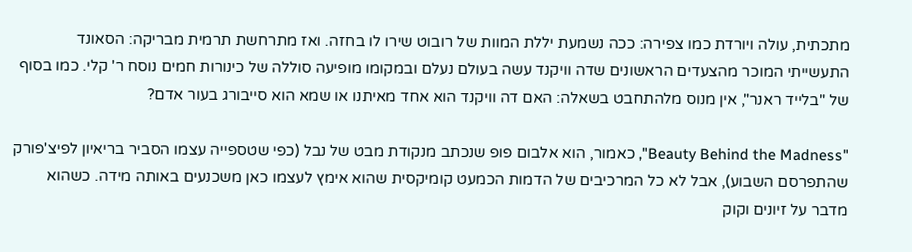מתכתית, עולה ויורדת כמו צפירה: ככה נשמעת יללת המוות של רובוט שירו לו בחזה. ואז מתרחשת תרמית מבריקה: הסאונד התעשייתי המוכר מהצעדים הראשונים שדה וויקנד עשה בעולם נעלם ובמקומו מופיעה סוללה של כינורות חמים נוסח ר' קלי. כמו בסוף של "בלייד ראנר", אין מנוס מלהתחבט בשאלה: האם דה וויקנד הוא אחד מאיתנו או שמא הוא סייבורג בעור אדם?

"Beauty Behind the Madness", כאמור, הוא אלבום פופ שנכתב מנקודת מבט של נבל (כפי שטספייה עצמו הסביר בריאיון לפיצ'פורק שהתפרסם השבוע), אבל לא כל המרכיבים של הדמות הכמעט קומיקסית שהוא אימץ לעצמו כאן משכנעים באותה מידה. כשהוא מדבר על זיונים וקוק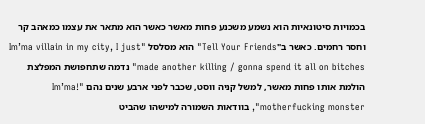בכמויות סיטונאיות הוא נשמע משכנע פחות מאשר כאשר הוא מתאר את עצמו כמאהב קר וחסר רחמים. כאשר ב"Tell Your Friends" הוא מסלסל "Im’ma villain in my city, I just made another killing / gonna spend it all on bitches" נדמה שתחפושת המפלצת הולמת אותו פחות מאשר, למשל קניה ווסט, שכבר לפני ארבע שנים נהם "!Im’ma motherfucking monster", בוודאות השמורה למישהו שהביט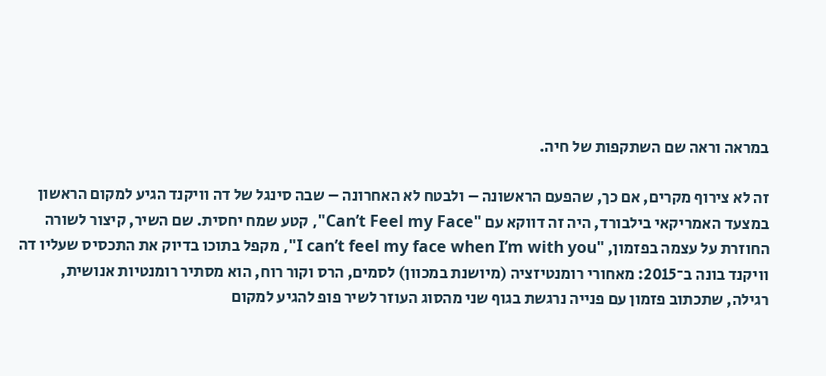במראה וראה שם השתקפות של חיה.

זה לא צירוף מקרים, אם כך, שהפעם הראשונה – ולבטח לא האחרונה – שבה סינגל של דה וויקנד הגיע למקום הראשון במצעד האמריקאי בילבורד, היה זה דווקא עם "Can’t Feel my Face", קטע שמח יחסית. שם השיר, קיצור לשורה החוזרת על עצמה בפזמון, "I can’t feel my face when I’m with you", מקפל בתוכו בדיוק את התכסיס שעליו דה וויקנד בונה ב־2015: מאחורי רומנטיזציה (מיושנת במכוון) לסמים, הרס וקור רוח, הוא מסתיר רומנטיות אנושית, רגילה, שתכתוב פזמון עם פנייה נרגשת בגוף שני מהסוג העוזר לשיר פופ להגיע למקום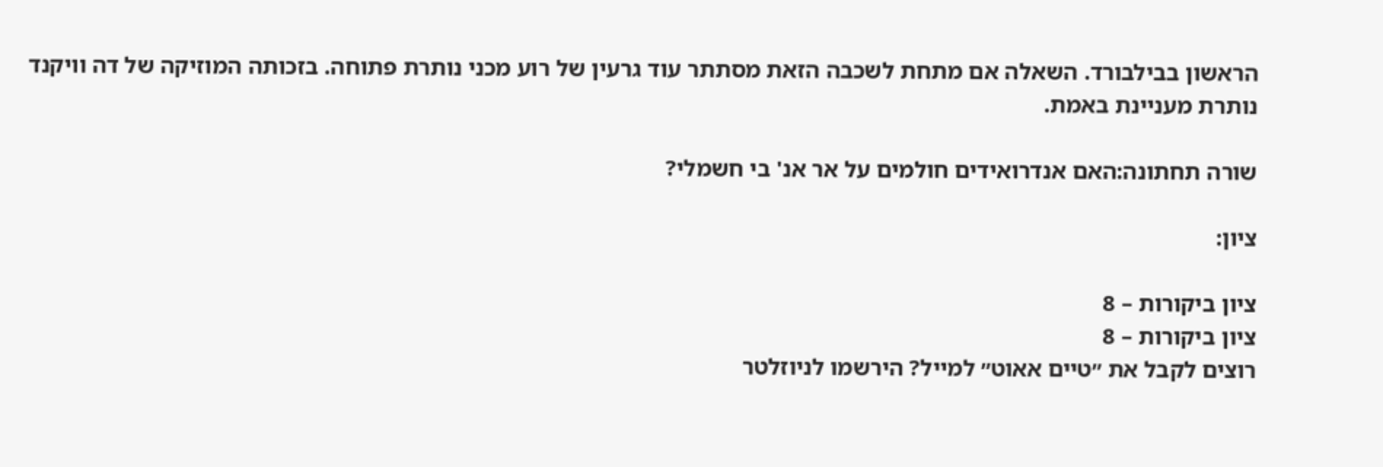הראשון בבילבורד. השאלה אם מתחת לשכבה הזאת מסתתר עוד גרעין של רוע מכני נותרת פתוחה. בזכותה המוזיקה של דה וויקנד נותרת מעניינת באמת.

שורה תחתונה:האם אנדרואידים חולמים על אר אנ' בי חשמלי?

ציון:

ציון ביקורות – 8
ציון ביקורות – 8
רוצים לקבל את ״טיים אאוט״ למייל? הירשמו לניוזלטר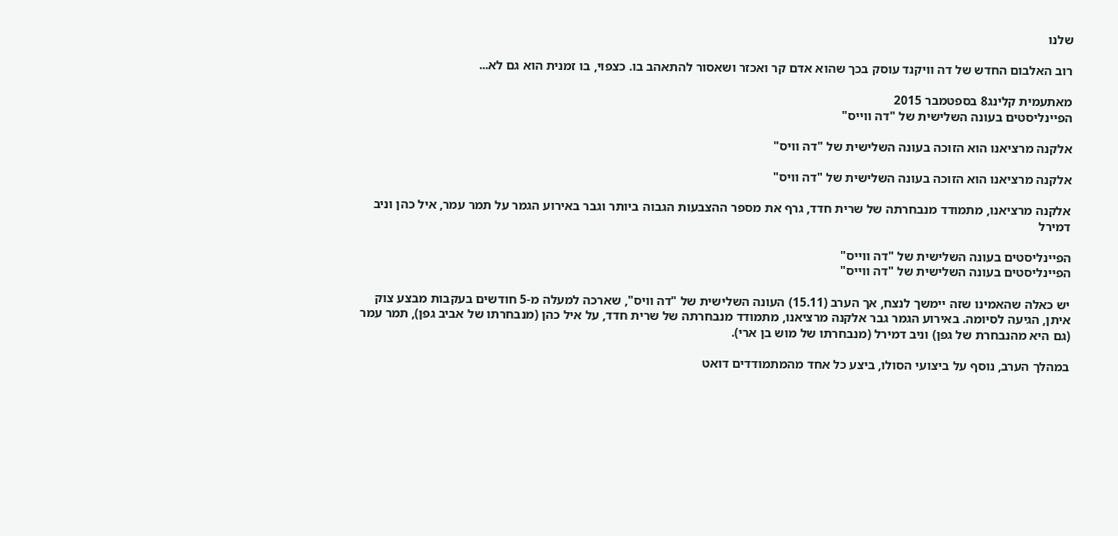שלנו

רוב האלבום החדש של דה וויקנד עוסק בכך שהוא אדם קר ואכזר ושאסור להתאהב בו. כצפוי, בו זמנית הוא גם לא...

מאתעמית קלינג8 בספטמבר 2015
הפיינליסטים בעונה השלישית של "דה ווייס"

אלקנה מרציאנו הוא הזוכה בעונה השלישית של "דה וויס"

אלקנה מרציאנו הוא הזוכה בעונה השלישית של "דה וויס"

אלקנה מרציאנו, מתמודד מנבחרתה של שרית חדד, גרף את מספר ההצבעות הגבוה ביותר וגבר באירוע הגמר על תמר עמר, איל כהן וניב דמירל

הפיינליסטים בעונה השלישית של "דה ווייס"
הפיינליסטים בעונה השלישית של "דה ווייס"

יש כאלה שהאמינו שזה יימשך לנצח, אך הערב (15.11) העונה השלישית של "דה וויס", שארכה למעלה מ-5 חודשים בעקבות מבצע צוק איתן, הגיעה לסיומה. באירוע הגמר גבר אלקנה מרציאנו, מתמודד מנבחרתה של שרית חדד, על איל כהן (מנבחרתו של אביב גפן), תמר עמר (גם היא מהנבחרת של גפן) וניב דמירל (מנבחרתו של מוש בן ארי).

במהלך הערב, נוסף על ביצועי הסולו, ביצע כל אחד מהמתמודדים דואט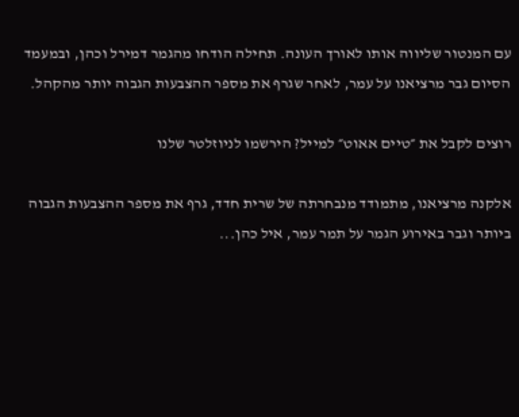עם המנטור שליווה אותו לאורך העונה. תחילה הודחו מהגמר דמירל וכהן, ובמעמד הסיום גבר מרציאנו על עמר, לאחר שגרף את מספר ההצבעות הגבוה יותר מהקהל.

רוצים לקבל את ״טיים אאוט״ למייל? הירשמו לניוזלטר שלנו

אלקנה מרציאנו, מתמודד מנבחרתה של שרית חדד, גרף את מספר ההצבעות הגבוה ביותר וגבר באירוע הגמר על תמר עמר, איל כהן...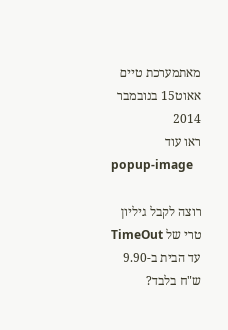מאתמערכת טיים אאוט15 בנובמבר 2014
ראו עוד
popup-image

רוצה לקבל גיליון טרי של TimeOut עד הבית ב-9.90 ש"ח בלבד?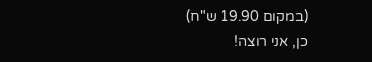(במקום 19.90 ש"ח)
כן, אני רוצה!